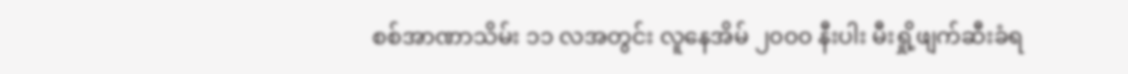စစ်အာဏာသိမ်း ၁၁ လအတွင်း လူနေအိမ် ၂၀၀၀ နီးပါး မီးရှို့ဖျက်ဆီးခံရ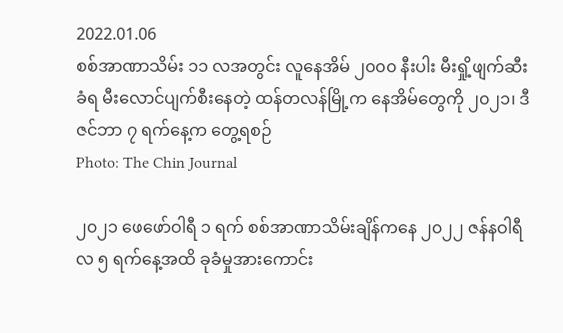2022.01.06
စစ်အာဏာသိမ်း ၁၁ လအတွင်း လူနေအိမ် ၂၀၀၀ နီးပါး မီးရှို့ဖျက်ဆီးခံရ မီးလောင်ပျက်စီးနေတဲ့ ထန်တလန်မြို့က နေအိမ်တွေကို ၂၀၂၁၊ ဒီဇင်ဘာ ၇ ရက်နေ့က တွေ့ရစဉ်
Photo: The Chin Journal

၂၀၂၁ ဖေဖော်ဝါရီ ၁ ရက် စစ်အာဏာသိမ်းချိန်ကနေ ၂၀၂၂ ဇန်နဝါရီလ ၅ ရက်နေ့အထိ ခုခံမှုအားကောင်း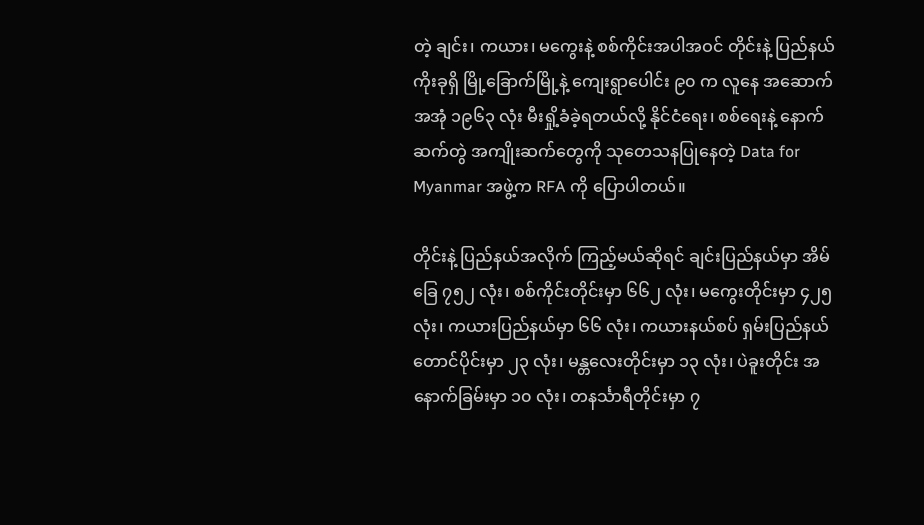တဲ့ ချင်း၊ ကယား၊ မကွေးနဲ့ စစ်ကိုင်းအပါအဝင် တိုင်းနဲ့ ပြည်နယ် ကိုးခုရှိ မြို့ခြောက်မြို့နဲ့ ကျေးရွာပေါင်း ၉၀ က လူနေ အဆောက်အအုံ ၁၉၆၃ လုံး မီးရှို့ခံခဲ့ရတယ်လို့ နိုင်ငံရေး၊ စစ်ရေးနဲ့ နောက်ဆက်တွဲ အကျိုးဆက်တွေကို သုတေသနပြုနေတဲ့ Data for Myanmar အဖွဲ့က RFA ကို ပြောပါတယ်။

တိုင်းနဲ့ ပြည်နယ်အလိုက် ကြည့်မယ်ဆိုရင် ချင်းပြည်နယ်မှာ အိမ်ခြေ ၇၅၂ လုံး၊ စစ်ကိုင်းတိုင်းမှာ ၆၆၂ လုံး၊ မကွေးတိုင်းမှာ ၄၂၅ လုံး၊ ကယားပြည်နယ်မှာ ၆၆ လုံး၊ ကယားနယ်စပ် ရှမ်းပြည်နယ်တောင်ပိုင်းမှာ ၂၃ လုံး၊ မန္တလေးတိုင်းမှာ ၁၃ လုံး၊ ပဲခူးတိုင်း အနောက်ခြမ်းမှာ ၁၀ လုံး၊ တနင်္သာရီတိုင်းမှာ ၇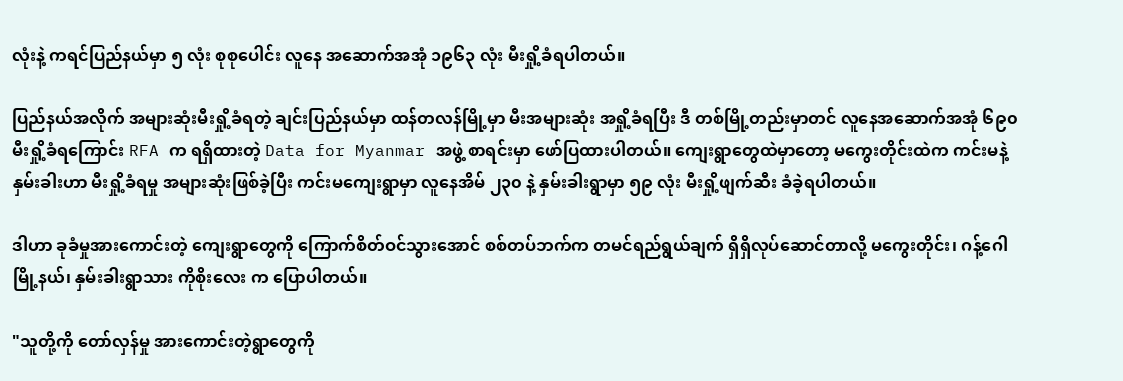လုံးနဲ့ ကရင်ပြည်နယ်မှာ ၅ လုံး စုစုပေါင်း လူနေ အဆောက်အအုံ ၁၉၆၃ လုံး မီးရှို့ခံရပါတယ်။

ပြည်နယ်အလိုက် အများဆုံးမီးရှို့ခံရတဲ့ ချင်းပြည်နယ်မှာ ထန်တလန်မြို့မှာ မီးအများဆုံး အရှို့ခံရပြီး ဒီ တစ်မြို့တည်းမှာတင် လူနေအဆောက်အအုံ ၆၉၀ မီးရှို့ခံရကြောင်း RFA က ရရှိထားတဲ့ Data for Myanmar အဖွဲ့ စာရင်းမှာ ဖော်ပြထားပါတယ်။ ကျေးရွာတွေထဲမှာတော့ မကွေးတိုင်းထဲက ကင်းမနဲ့ နှမ်းခါးဟာ မီးရှို့ခံရမှု အများဆုံးဖြစ်ခဲ့ပြီး ကင်းမကျေးရွာမှာ လူနေအိမ် ၂၃၀ နဲ့ နှမ်းခါးရွာမှာ ၅၉ လုံး မီးရှို့ဖျက်ဆီး ခံခဲ့ရပါတယ်။

ဒါဟာ ခုခံမှုအားကောင်းတဲ့ ကျေးရွာတွေကို ကြောက်စိတ်ဝင်သွားအောင် စစ်တပ်ဘက်က တမင်ရည်ရွယ်ချက် ရှိရှိလုပ်ဆောင်တာလို့ မကွေးတိုင်း၊ ဂန့်ဂေါမြို့နယ်၊ နှမ်းခါးရွာသား ကိုစိုးလေး က ပြောပါတယ်။

"သူတို့ကို တော်လှန်မှု အားကောင်းတဲ့ရွာတွေကို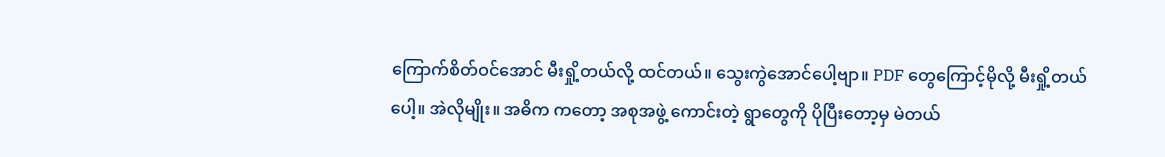ကြောက်စိတ်ဝင်အောင် မီးရှို့တယ်လို့ ထင်တယ်။ သွေးကွဲအောင်ပေါ့ဗျာ။ PDF တွေကြောင့်မိုလို့ မီးရှို့တယ်ပေါ့။ အဲလိုမျိုး။ အဓိက ကတော့ အစုအဖွဲ့ ကောင်းတဲ့ ရွာတွေကို ပိုပြီးတော့မှ မဲတယ်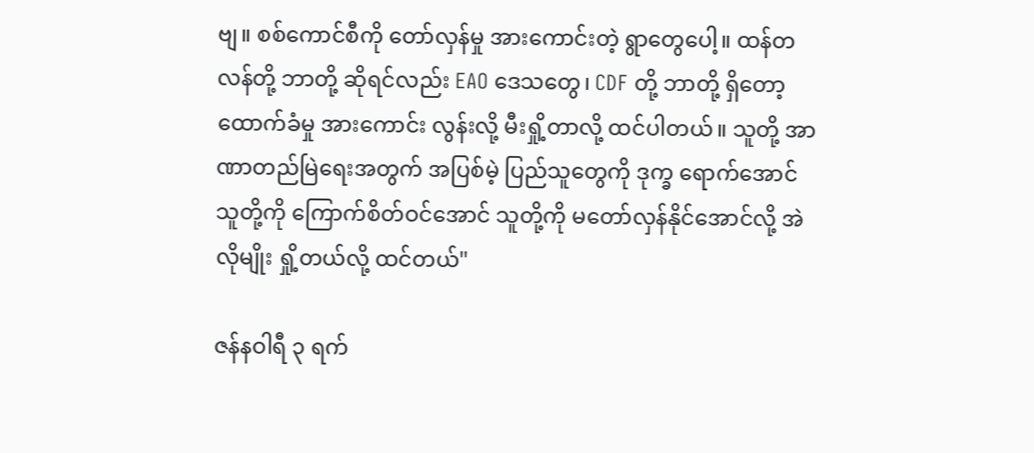ဗျ။ စစ်ကောင်စီကို တော်လှန်မှု အားကောင်းတဲ့ ရွာတွေပေါ့။ ထန်တလန်တို့ ဘာတို့ ဆိုရင်လည်း EAO ဒေသတွေ၊ CDF တို့ ဘာတို့ ရှိတော့ ထောက်ခံမှု အားကောင်း လွန်းလို့ မီးရှို့တာလို့ ထင်ပါတယ်။ သူတို့ အာဏာတည်မြဲရေးအတွက် အပြစ်မဲ့ ပြည်သူတွေကို ဒုက္ခ ရောက်အောင် သူတို့ကို ကြောက်စိတ်ဝင်အောင် သူတို့ကို မတော်လှန်နိုင်အောင်လို့ အဲလိုမျိုး ရှို့တယ်လို့ ထင်တယ်"

ဇန်နဝါရီ ၃ ရက်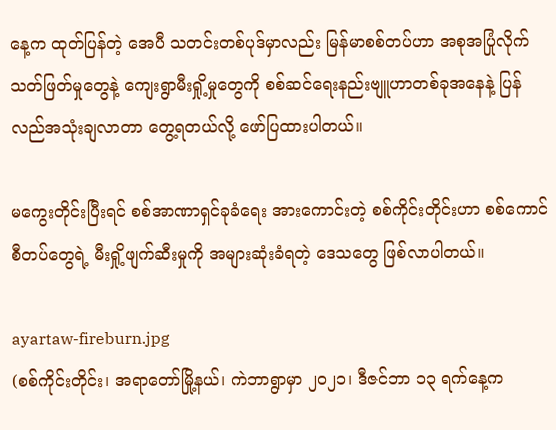နေ့က ထုတ်ပြန်တဲ့ အေပီ သတင်းတစ်ပုဒ်မှာလည်း မြန်မာစစ်တပ်ဟာ အစုအပြုံလိုက် သတ်ဖြတ်မှုတွေနဲ့ ကျေးရွာမီးရှို့မှုတွေကို စစ်ဆင်ရေးနည်းဗျူဟာတစ်ခုအနေနဲ့ ပြန်လည်အသုံးချလာတာ တွေ့ရတယ်လို့ ဖော်ပြထားပါတယ်။

မကွေးတိုင်းပြီးရင် စစ်အာဏာရှင်ခုခံရေး အားကောင်းတဲ့ စစ်ကိုင်းတိုင်းဟာ စစ်ကောင်စီတပ်တွေရဲ့ မီးရှို့ဖျက်ဆီးမှုကို အများဆုံးခံရတဲ့ ဒေသတွေ ဖြစ်လာပါတယ်။

ayartaw-fireburn.jpg
(စစ်ကိုင်းတိုင်း၊ အရာတော်မြို့နယ်၊ ကဲဘာရွာမှာ ၂၀၂၁၊ ဒီဇင်ဘာ ၁၃ ရက်နေ့က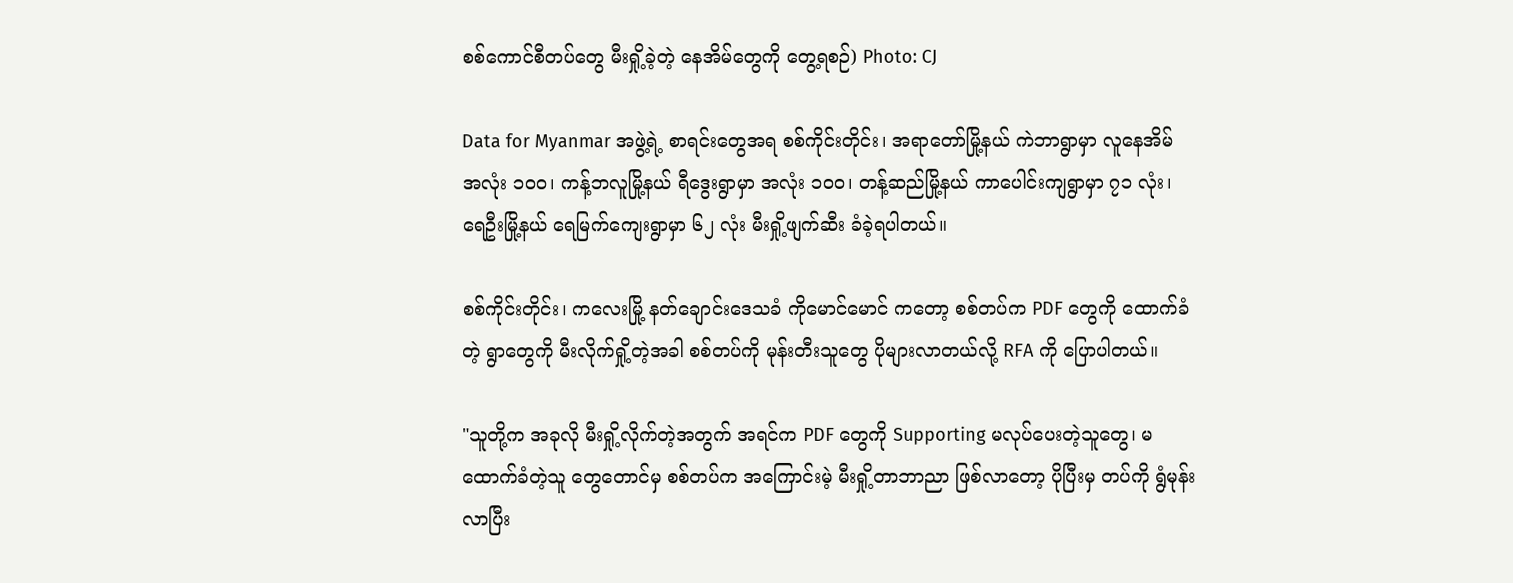စစ်ကောင်စီတပ်တွေ မီးရှို့ခဲ့တဲ့ နေအိမ်တွေကို တွေ့ရစဉ်) Photo: CJ

Data for Myanmar အဖွဲ့ရဲ့ စာရင်းတွေအရ စစ်ကိုင်းတိုင်း၊ အရာတော်မြို့နယ် ကဲဘာရွာမှာ လူနေအိမ် အလုံး ၁၀၀၊ ကန့်ဘလူမြို့နယ် ရီဒွေးရွာမှာ အလုံး ၁၀၀၊ တန့်ဆည်မြို့နယ် ကာပေါင်းကျရွာမှာ ၇၁ လုံး၊ ရေဦးမြို့နယ် ရေမြက်ကျေးရွာမှာ ၆၂ လုံး မီးရှို့ဖျက်ဆီး ခံခဲ့ရပါတယ်။

စစ်ကိုင်းတိုင်း၊ ကလေးမြို့ နတ်ချောင်းဒေသခံ ကိုမောင်မောင် ကတော့ စစ်တပ်က PDF တွေကို ထောက်ခံတဲ့ ရွာတွေကို မီးလိုက်ရှို့တဲ့အခါ စစ်တပ်ကို မုန်းတီးသူတွေ ပိုများလာတယ်လို့ RFA ကို ပြောပါတယ်။

"သူတို့က အခုလို မီးရှို့လိုက်တဲ့အတွက် အရင်က PDF တွေကို Supporting မလုပ်ပေးတဲ့သူတွေ၊ မထောက်ခံတဲ့သူ တွေတောင်မှ စစ်တပ်က အကြောင်းမဲ့ မီးရှို့တာဘာညာ ဖြစ်လာတော့ ပိုပြီးမှ တပ်ကို ရွံမုန်းလာပြီး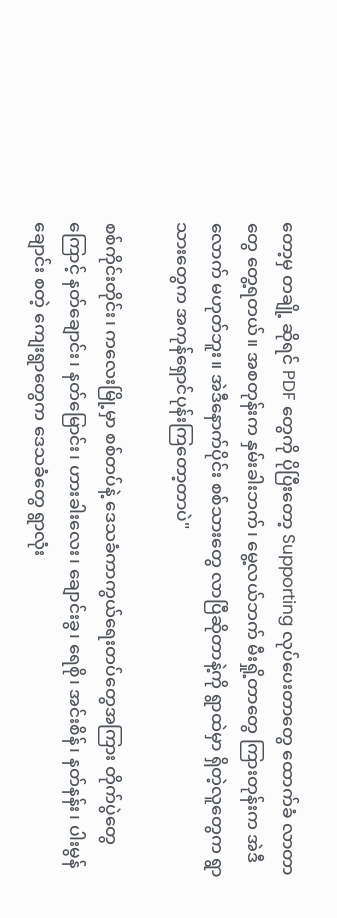တော့မှ တချို့ ဆိုရင် PDF တွေကို ပိုပြီးတော့ Supporting လုပ်ပေးတာတွေ ထောက်ခံ လာတာတွေ တွေ့ရတယ်။ အစတုန်းက နှမ်းခါးဘက်၊ မွေ့လယ်ဘက် မီးရှို့တာတွေ ကြားတုန်းက အဲဒီလောက် မဟုတ်ဘူး။ အဲဒီနောက်ပိုင်း စစ်သားတွေ လာပြီဆိုတာနဲ့ကို ရွာထဲမှာ ရှိတဲ့လူတွေက ရွာသားတွေက အကုန်ရှောင်ပုန်းကြတော့တာပဲ"

စစ်ကိုင်းတိုင်း၊ ကလေးမြို့မှာ စစ်တပ်နဲ့ ဒေသခံကာကွယ်ရေးတပ်တွေအကြား တိုက်ပွဲတွေကြောင့် နတ်ချောင်း၊ နတ်မြောင်း၊ ဟားခါးလေး၊ ချောင်းခွ၊ ရေစို၊ အင်းစိန်၊ နတ်နန်း၊ ပါးမွန်ချောင်း စတဲ့ ကျေးရွာတွေက ဒေသခံတွေ ရွာလုံး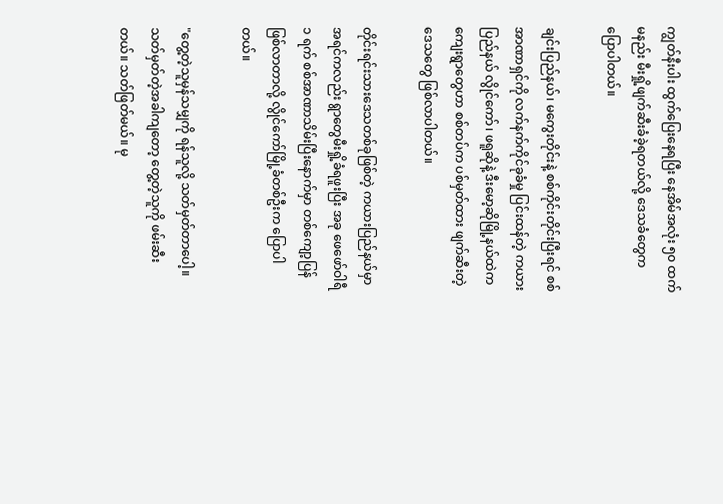ကျွတ်နီးပါး ထွက်ပြေးနေရပြီး နေအိမ်အလုံး ၅၀ ထက်မနည်း မီးရှို့ဖျက်ဆီးခံခဲ့ရတယ်လို့ ဒေသခံတွေက ပြောပါတယ်။

ချင်းပြည်နယ်၊ မကွေးတိုင်းနဲ့ စစ်ကိုင်းတိုင်းပြီးရင် စစ်အာဏာရှင်ကို လက်နက်ကိုင်ခုခံမှု ပြင်းထန်တဲ့ ကယားပြည်နယ် လွိုင်ကော်၊ ဖရူဆိုနဲ့ ဒီးမော့ဆိုမြို့နယ်ထဲက ကျေးရွာတွေဟာ စစ်တပ်က ပစ်မှတ်ထား ဖျက်ဆီးတဲ့ ဒေသတွေ ဖြစ်လာပါတယ်။

တိုင်းရင်းသားဒေသတစ်ခုဖြစ်တဲ့ ကယားပြည်နယ်မှာ အရင်ကလည်း ရွာတွေမီးရှို့ခံရဖူးပြီး အခု ဖေဖော်ဝါရီ ၁ ရက် စစ်အာဏာသိမ်းပြီးနောက်မှာ တစ်ကျော့ပြန်ဖြစ်လာတာလို့ လွိုင်ကော်မြို့ခံတစ်ဦးက ပြောပါတယ်။

"တွေ့တဲ့သူမှန်သမျှကို ရန်သူလို့ သတ်မှတ်တာပေါ့။ သတ်မှတ်တဲ့အခါကျတော့ တွေ့တဲ့သူကို ဖမ်းဆီးတယ်။ သတ်ဖြတ်မယ်။ မု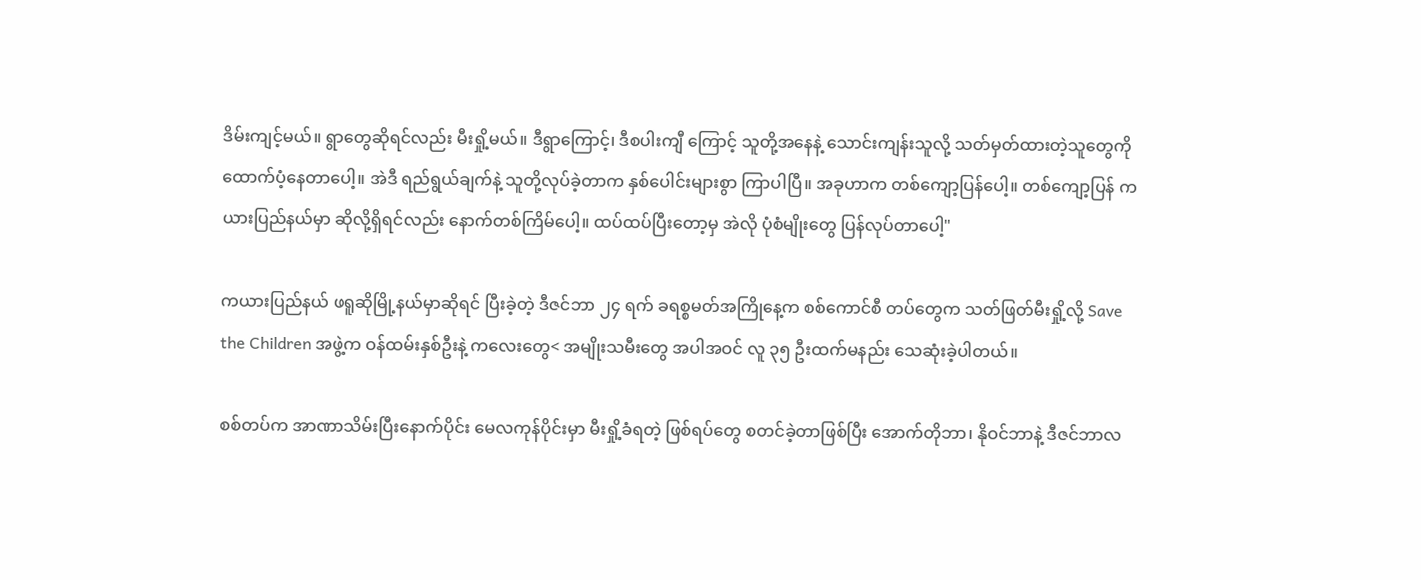ဒိမ်းကျင့်မယ်။ ရွာတွေဆိုရင်လည်း မီးရှို့မယ်။ ဒီရွာကြောင့်၊ ဒီစပါးကျီ ကြောင့် သူတို့အနေနဲ့ သောင်းကျန်းသူလို့ သတ်မှတ်ထားတဲ့သူတွေကို ထောက်ပံ့နေတာပေါ့။ အဲဒီ ရည်ရွယ်ချက်နဲ့ သူတို့လုပ်ခဲ့တာက နှစ်ပေါင်းများစွာ ကြာပါပြီ။ အခုဟာက တစ်ကျော့ပြန်ပေါ့။ တစ်ကျော့ပြန် ကယားပြည်နယ်မှာ ဆိုလို့ရှိရင်လည်း နောက်တစ်ကြိမ်ပေါ့။ ထပ်ထပ်ပြီးတော့မှ အဲလို ပုံစံမျိုးတွေ ပြန်လုပ်တာပေါ့"

ကယားပြည်နယ် ဖရူဆိုမြို့နယ်မှာဆိုရင် ပြီးခဲ့တဲ့ ဒီဇင်ဘာ ၂၄ ရက် ခရစ္စမတ်အကြိုနေ့က စစ်ကောင်စီ တပ်တွေက သတ်ဖြတ်မီးရှို့လို့ Save the Children အဖွဲ့က ဝန်ထမ်းနှစ်ဦးနဲ့ ကလေးတွေ< အမျိုးသမီးတွေ အပါအဝင် လူ ၃၅ ဦးထက်မနည်း သေဆုံးခဲ့ပါတယ်။

စစ်တပ်က အာဏာသိမ်းပြီးနောက်ပိုင်း မေလကုန်ပိုင်းမှာ မီးရှို့ခံရတဲ့ ဖြစ်ရပ်တွေ စတင်ခဲ့တာဖြစ်ပြီး အောက်တိုဘာ၊ နိုဝင်ဘာနဲ့ ဒီဇင်ဘာလ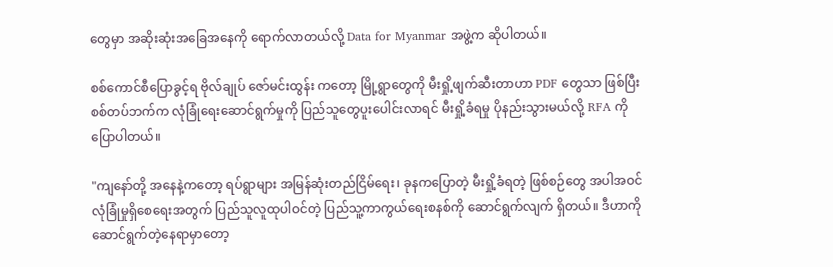တွေမှာ အဆိုးဆုံးအခြေအနေကို ရောက်လာတယ်လို့ Data for Myanmar အဖွဲ့က ဆိုပါတယ်။

စစ်ကောင်စီပြောခွင့်ရ ဗိုလ်ချုပ် ဇော်မင်းထွန်း ကတော့ မြို့ရွာတွေကို မီးရှို့ဖျက်ဆီးတာဟာ PDF တွေသာ ဖြစ်ပြီး စစ်တပ်ဘက်က လုံခြုံရေးဆောင်ရွက်မှုကို ပြည်သူတွေပူးပေါင်းလာရင် မီးရှို့ခံရမှု ပိုနည်းသွားမယ်လို့ RFA ကို ပြောပါတယ်။

"ကျနော်တို့ အနေနဲ့ကတော့ ရပ်ရွာများ အမြန်ဆုံးတည်ငြိမ်ရေး၊ ခုနကပြောတဲ့ မီးရှို့ခံရတဲ့ ဖြစ်စဉ်တွေ အပါအဝင် လုံခြုံမှုရှိစေရေးအတွက် ပြည်သူလူထုပါဝင်တဲ့ ပြည်သူ့ကာကွယ်ရေးစနစ်ကို ဆောင်ရွက်လျက် ရှိတယ်။ ဒီဟာကို ဆောင်ရွက်တဲ့နေရာမှာတော့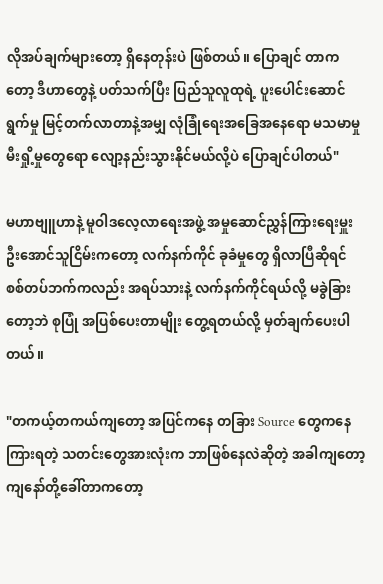လိုအပ်ချက်များတော့ ရှိနေတုန်းပဲ ဖြစ်တယ်။ ပြောချင် တာကတော့ ဒီဟာတွေနဲ့ ပတ်သက်ပြီး ပြည်သူလူထုရဲ့ ပူးပေါင်းဆောင်ရွက်မှု မြင့်တက်လာတာနဲ့အမျှ လုံခြုံရေးအခြေအနေရော မသမာမှု မီးရှို့မှုတွေရော လျော့နည်းသွားနိုင်မယ်လို့ပဲ ပြောချင်ပါတယ်"

မဟာဗျူဟာနဲ့ မူဝါဒလေ့လာရေးအဖွဲ့ အမှုဆောင်ညွှန်ကြားရေးမှူး ဦးအောင်သူငြိမ်းကတော့ လက်နက်ကိုင် ခုခံမှုတွေ ရှိလာပြီဆိုရင် စစ်တပ်ဘက်ကလည်း အရပ်သားနဲ့ လက်နက်ကိုင်ရယ်လို့ မခွဲခြားတော့ဘဲ စုပြုံ အပြစ်ပေးတာမျိုး တွေ့ရတယ်လို့ မှတ်ချက်ပေးပါတယ်။

"တကယ့်တကယ်ကျတော့ အပြင်ကနေ တခြား Source တွေကနေ ကြားရတဲ့ သတင်းတွေအားလုံးက ဘာဖြစ်နေလဲဆိုတဲ့ အခါကျတော့ ကျနော်တို့ခေါ်တာကတော့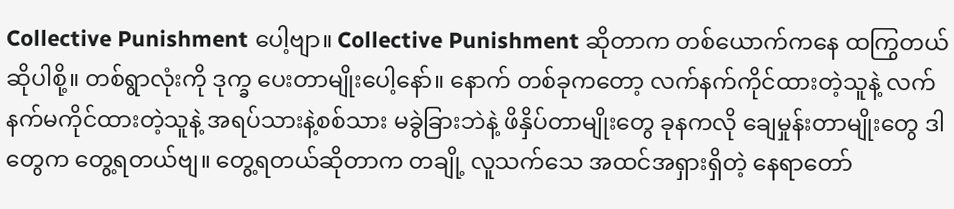Collective Punishment ပေါ့ဗျာ။ Collective Punishment ဆိုတာက တစ်ယောက်ကနေ ထကြွတယ်ဆိုပါစို့။ တစ်ရွာလုံးကို ဒုက္ခ ပေးတာမျိုးပေါ့နော်။ နောက် တစ်ခုကတော့ လက်နက်ကိုင်ထားတဲ့သူနဲ့ လက်နက်မကိုင်ထားတဲ့သူနဲ့ အရပ်သားနဲ့စစ်သား မခွဲခြားဘဲနဲ့ ဖိနှိပ်တာမျိုးတွေ ခုနကလို ချေမှုန်းတာမျိုးတွေ ဒါတွေက တွေ့ရတယ်ဗျ။ တွေ့ရတယ်ဆိုတာက တချို့ လူသက်သေ အထင်အရှားရှိတဲ့ နေရာတော်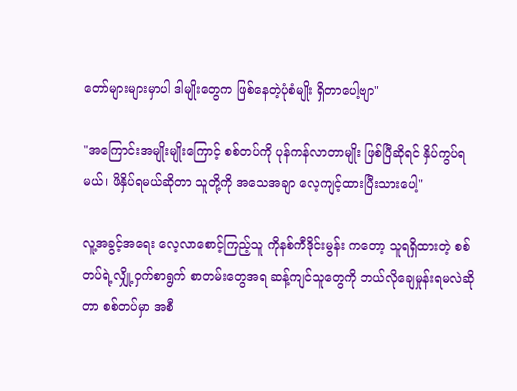တော်များများမှာပါ ဒါမျိုးတွေက ဖြစ်နေတဲ့ပုံစံမျိုး ရှိတာပေါ့ဗျာ"

"အကြောင်းအမျိုးမျိုးကြောင့် စစ်တပ်ကို ပုန်ကန်လာတာမျိုး ဖြစ်ပြီဆိုရင် နှိပ်ကွပ်ရမယ်၊ ဖိနှိပ်ရမယ်ဆိုတာ သူတို့ကို အသေအချာ လေ့ကျင့်ထားပြီးသားပေါ့"

လူ့အခွင့်အရေး လေ့လာစောင့်ကြည့်သူ ကိုနစ်ကီဒိုင်းမွန်း ကတော့ သူရရှိထားတဲ့ စစ်တပ်ရဲ့လျှို့ဝှက်စာရွက် စာတမ်းတွေအရ ဆန့်ကျင်သူတွေကို ဘယ်လိုချေမှုန်းရမလဲဆိုတာ စစ်တပ်မှာ အစီ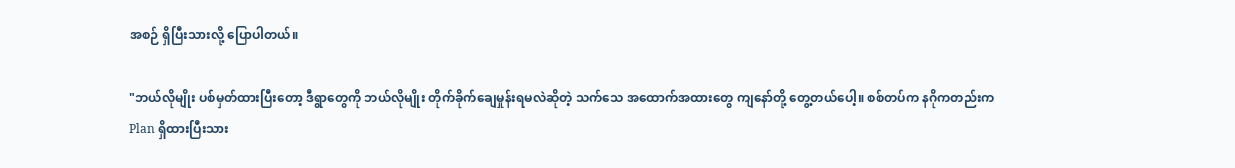အစဉ် ရှိပြီးသားလို့ ပြောပါတယ်။

"ဘယ်လိုမျိုး ပစ်မှတ်ထားပြီးတော့ ဒီရွာတွေကို ဘယ်လိုမျိုး တိုက်ခိုက်ချေမှုန်းရမလဲဆိုတဲ့ သက်သေ အထောက်အထားတွေ ကျနော်တို့ တွေ့တယ်ပေါ့။ စစ်တပ်က နဂိုကတည်းက Plan ရှိထားပြီးသား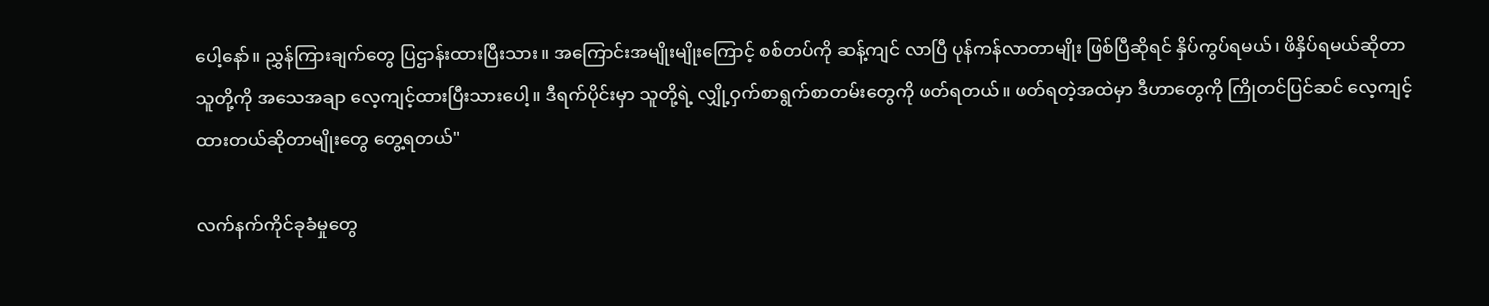ပေါ့နော်။ ညွှန်ကြားချက်တွေ ပြဌာန်းထားပြီးသား။ အကြောင်းအမျိုးမျိုးကြောင့် စစ်တပ်ကို ဆန့်ကျင် လာပြီ ပုန်ကန်လာတာမျိုး ဖြစ်ပြီဆိုရင် နှိပ်ကွပ်ရမယ်၊ ဖိနှိပ်ရမယ်ဆိုတာ သူတို့ကို အသေအချာ လေ့ကျင့်ထားပြီးသားပေါ့။ ဒီရက်ပိုင်းမှာ သူတို့ရဲ့ လျှို့ဝှက်စာရွက်စာတမ်းတွေကို ဖတ်ရတယ်။ ဖတ်ရတဲ့အထဲမှာ ဒီဟာတွေကို ကြိုတင်ပြင်ဆင် လေ့ကျင့်ထားတယ်ဆိုတာမျိုးတွေ တွေ့ရတယ်"

လက်နက်ကိုင်ခုခံမှုတွေ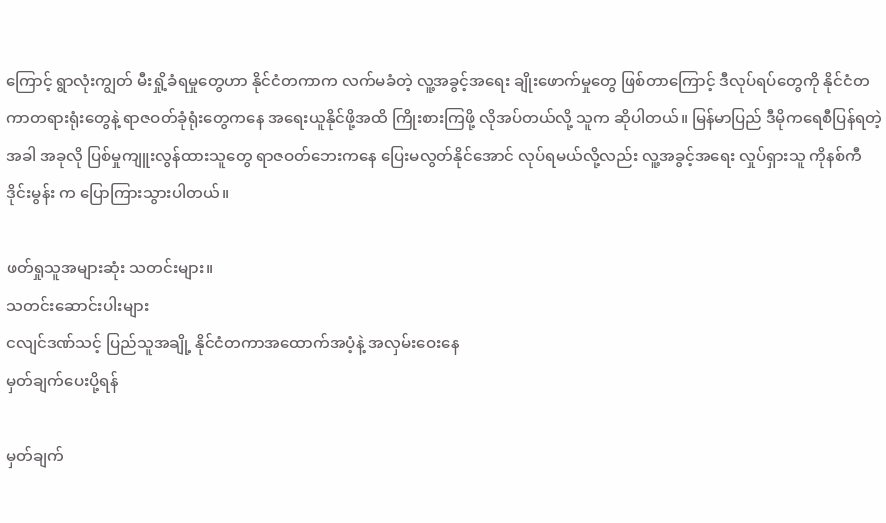ကြောင့် ရွာလုံးကျွတ် မီးရှို့ခံရမှုတွေဟာ နိုင်ငံတကာက လက်မခံတဲ့ လူ့အခွင့်အရေး ချိုးဖောက်မှုတွေ ဖြစ်တာကြောင့် ဒီလုပ်ရပ်တွေကို နိုင်ငံတကာတရားရုံးတွေနဲ့ ရာဇဝတ်ခုံရုံးတွေကနေ အရေးယူနိုင်ဖို့အထိ ကြိုးစားကြဖို့ လိုအပ်တယ်လို့ သူက ဆိုပါတယ်။ မြန်မာပြည် ဒီမိုကရေစီပြန်ရတဲ့အခါ အခုလို ပြစ်မှုကျူးလွန်ထားသူတွေ ရာဇဝတ်ဘေးကနေ ပြေးမလွတ်နိုင်အောင် လုပ်ရမယ်လို့လည်း လူ့အခွင့်အရေး လှုပ်ရှားသူ ကိုနစ်ကီဒိုင်းမွန်း က ပြောကြားသွားပါတယ်။

ဖတ်ရှုသူအများဆုံး သတင်းများ။
သတင်းဆောင်းပါးများ
ငလျင်ဒဏ်သင့် ပြည်သူအချို့ နိုင်ငံတကာအထောက်အပံ့နဲ့ အလှမ်းဝေးနေ
မှတ်ချက်ပေးပို့ရန်

မှတ်ချက်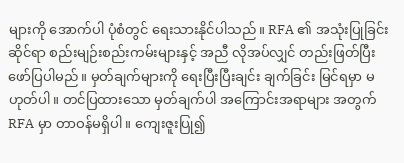များကို အောက်ပါ ပုံစံတွင် ရေးသားနိုင်ပါသည်။ RFA ၏ အသုံးပြုခြင်းဆိုင်ရာ စည်းမျဉ်းစည်းကမ်းများနှင့် အညီ လိုအပ်လျှင် တည်းဖြတ်ပြီး ဖော်ပြပါမည်။ မှတ်ချက်များကို ရေးပြီးပြီးချင်း ချက်ခြင်း မြင်ရမှာ မဟုတ်ပါ။ တင်ပြထားသော မှတ်ချက်ပါ အကြောင်းအရာများ အတွက် RFA မှာ တာဝန်မရှိပါ။ ကျေးဇူးပြု၍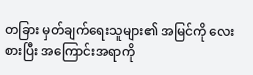တခြား မှတ်ချက်ရေးသူများ၏ အမြင်ကို လေးစားပြီး အကြောင်းအရာကို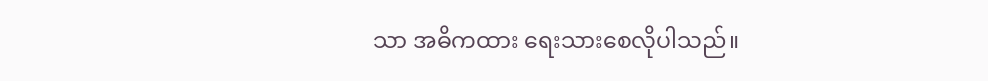သာ အဓိကထား ရေးသားစေလိုပါသည်။